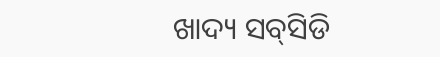ଖାଦ୍ୟ ସବ୍‌ସିଡି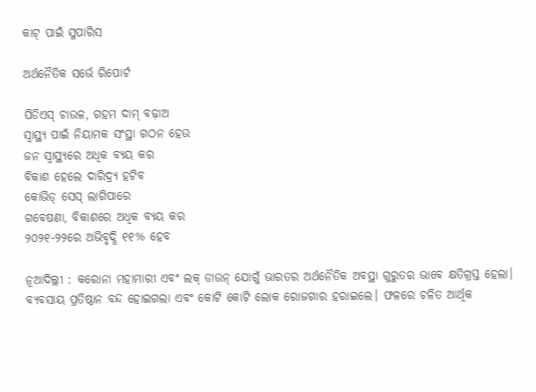କାଟ୍‌ ପାଇଁ ସୁପାରିସ

ଅର୍ଥନୈତିକ ସର୍ଭେ ରିପୋର୍ଟ

ପିଡିଏସ୍‌ ଚାଉଳ, ଗହମ ଦାମ୍ ବଢ଼ାଅ
ସ୍ବାସ୍ଥ୍ୟ ‌ପାଇଁ ନିୟାମକ ସଂସ୍ଥା ଗଠନ ହେଉ
ଜନ ସ୍ବାସ୍ଥ୍ୟରେ ଅଧିକ ବ୍ୟୟ କର
ବିକାଶ ହେଲେ ଦାରିଦ୍ର୍ୟ ହଟିବ
କୋଭିଡ୍ ସେସ୍‌ ଲାଗିପାରେ
ଗବେ‌ଷଣା, ବିକାଶରେ ଅଧିକ ବ୍ୟୟ କର
୨୦୨୧-୨୨ରେ ଅଭିବୃଦ୍ଧି ୧୧% ହେବ

ନୂଆଦିଲ୍ଲୀ : କରୋନା ମହାମାରୀ ଏବଂ ଲକ୍ ଡାଉନ୍ ଯୋଗୁଁ ଭାରତର ଅର୍ଥନୈତିକ ଅବସ୍ଥା ଗୁରୁତର ଭାବେ କ୍ଷତିଗ୍ରସ୍ତ ହେଲା। ବ୍ୟବସାୟ ପ୍ରତିଷ୍ଠାନ ବନ୍ଦ ହୋଇଗଲା ଏବଂ କୋଟି କୋଟି ଲୋକ ରୋଜଗାର ହରାଇଲେ। ଫଳରେ ଚଳିତ ଆର୍ଥିକ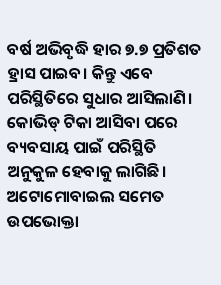ବର୍ଷ ଅଭିବୃଦ୍ଧି ହାର ୭.୭ ପ୍ରତିଶତ ହ୍ରାସ ପାଇବ। କିନ୍ତୁ ଏବେ ପରିସ୍ଥିତିରେ ସୁଧାର ଆସିଲାଣି। କୋଭିଡ୍ ଟିକା ଆସିବା ପରେ ବ୍ୟବସାୟ ପାଇଁ ପରିସ୍ଥିତି ଅନୁକୁଳ ହେବାକୁ ଲାଗିଛି। ଅଟୋମୋବାଇଲ ସମେତ ଉପଭୋକ୍ତା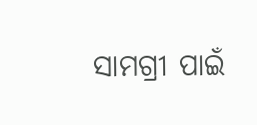ସାମଗ୍ରୀ ପାଇଁ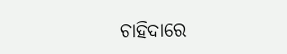ଚାହିଦାରେ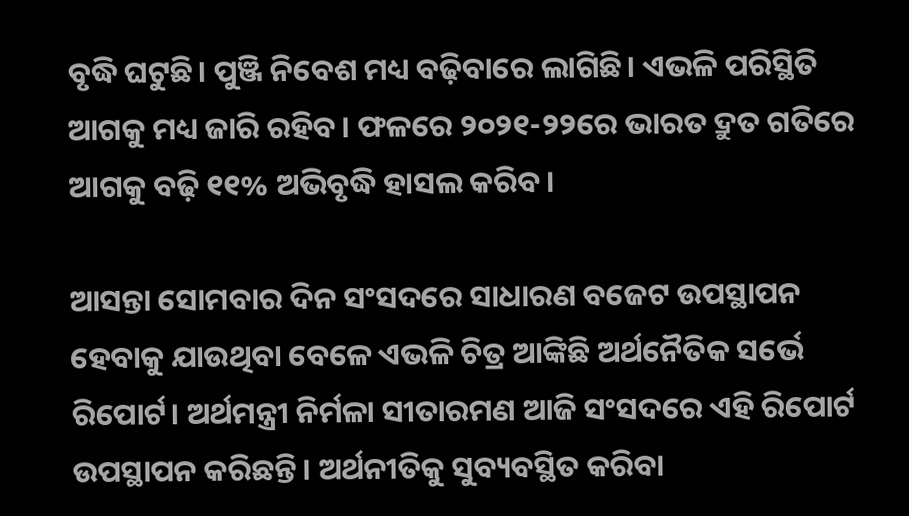ବୃଦ୍ଧି ଘଟୁଛି। ପୁଞ୍ଜି ନିବେଶ ମଧ୍ୟ ବଢ଼ିବାରେ ଲାଗିଛି। ଏଭଳି ପରିସ୍ଥିତି ଆଗକୁ ମଧ୍ୟ ଜାରି ରହିବ। ଫଳରେ ୨୦୨୧-୨୨ରେ ଭାରତ ଦ୍ରୁତ ଗତିରେ ଆଗକୁ ବଢ଼ି ୧୧% ଅଭିବୃଦ୍ଧି ହାସଲ କରିବ।

ଆସନ୍ତା ସୋମବାର ଦିନ ସଂସଦରେ ସାଧାରଣ ବଜେଟ ଉପସ୍ଥାପନ ହେବାକୁ ଯାଉଥିବା ବେଳେ ଏଭଳି ଚିତ୍ର ଆଙ୍କିଛି ଅର୍ଥନୈତିକ ସର୍ଭେ ରିପୋର୍ଟ। ଅର୍ଥମନ୍ତ୍ରୀ ନିର୍ମଳା ସୀତାରମଣ ଆଜି ସଂସଦରେ ଏହି ରିପୋର୍ଟ ଉପସ୍ଥାପନ କରିଛନ୍ତି। ଅର୍ଥନୀତିକୁ ସୁବ୍ୟବସ୍ଥିତ କରିବା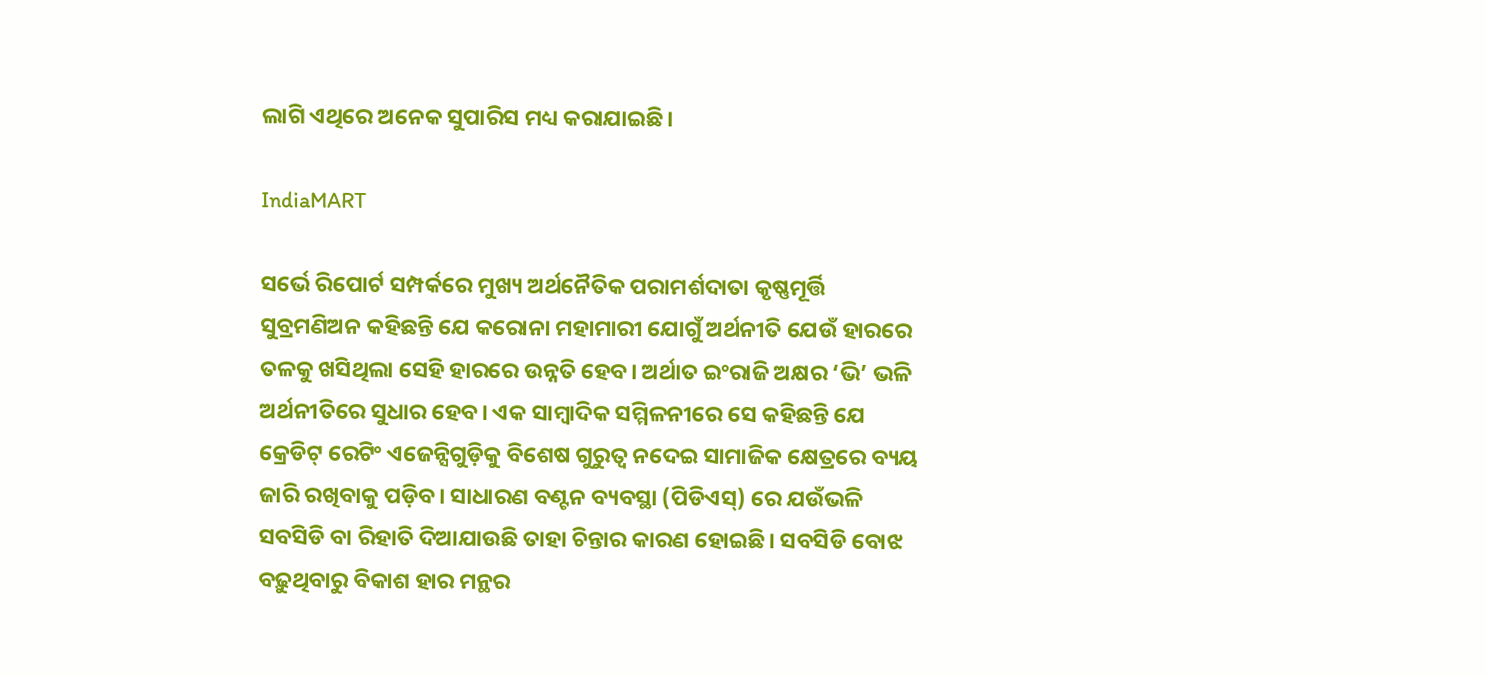ଲାଗି ଏଥିରେ ଅନେକ ସୁପାରିସ ମଧ୍ୟ କରାଯାଇଛି।

IndiaMART

ସର୍ଭେ ରିପୋର୍ଟ ସମ୍ପର୍କରେ ମୁଖ୍ୟ ଅର୍ଥନୈତିକ ପରାମର୍ଶଦାତା କୃଷ୍ଣମୂର୍ତ୍ତି ସୁବ୍ରମଣିଅନ କହିଛନ୍ତି ଯେ କରୋନା ମହାମାରୀ ଯୋଗୁଁ ଅର୍ଥନୀତି ଯେଉଁ ହାରରେ ତଳକୁ ଖସିଥିଲା ସେହି ହାରରେ ଉନ୍ନତି ହେବ। ଅର୍ଥାତ ଇଂରାଜି ଅକ୍ଷର ‘ଭି’ ଭଳି ଅର୍ଥନୀତିରେ ସୁଧାର ହେବ। ଏକ ସାମ୍ବାଦିକ ସମ୍ମିଳନୀରେ ସେ କହିଛନ୍ତି ଯେ କ୍ରେଡିଟ୍ ରେଟିଂ ଏଜେନ୍ସିଗୁଡ଼ିକୁ ବିଶେଷ ଗୁରୁତ୍ବ ନଦେଇ ସାମାଜିକ କ୍ଷେତ୍ରରେ ବ୍ୟୟ ଜାରି ରଖିବାକୁ ପଡ଼ିବ। ସାଧାରଣ ବଣ୍ଟନ ବ୍ୟବସ୍ଥା (ପିଡିଏସ୍) ରେ ଯଉଁଭଳି ସବସିଡି ବା ରିହାତି ଦିଆଯାଉଛି ତାହା ଚିନ୍ତାର କାରଣ ହୋଇଛି। ସବସିଡି ବୋଝ ବଢ଼ୁଥିବାରୁ ବିକାଶ ହାର ମନ୍ଥର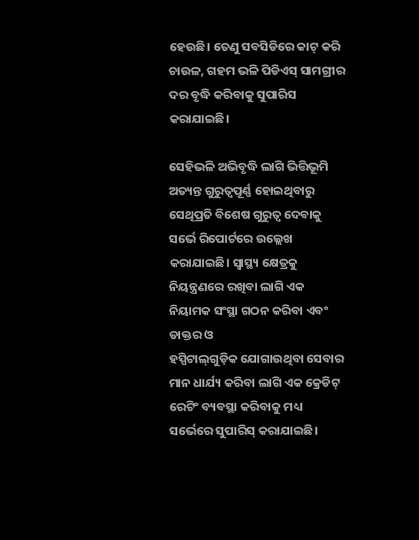ହେଉଛି। ତେଣୁ ସବସିଡିରେ କାଟ୍ କରି ଚାଉଳ, ଗହମ ଭଳି ପିଡିଏସ୍ ସାମଗ୍ରୀର ଦର ବୃଦ୍ଧି କରିବାକୁ ସୁପାରିସ କରାଯାଇଛି।

ସେହିଭଳି ଅଭିବୃଦ୍ଧି ଲାଗି ଭିତ୍ତିଭୂମି ଅତ୍ୟନ୍ତ ଗୁରୁତ୍ବପୂର୍ଣ୍ଣ ହୋଇଥିବାରୁ ସେଥିପ୍ରତି ବିଶେଷ ଗୁରୁତ୍ବ ଦେବାକୁ ସର୍ଭେ ରିପୋର୍ଟରେ ଉଲ୍ଲେଖ କରାଯାଇଛି। ସ୍ବାସ୍ଥ୍ୟ କ୍ଷେତ୍ରକୁ ନିୟନ୍ତ୍ରଣରେ ରଖିବା ଲାଗି ଏକ ନିୟାମକ ସଂସ୍ଥା ଗଠନ କରିବା ଏବଂ ଡାକ୍ତର ଓ ହସ୍ପିଟାଲ୍‌ଗୁଡ଼ିକ ‌ଯୋଗାଉଥିବା ସେବାର ମାନ ଧାର୍ଯ୍ୟ କରିବା ଲାଗି ଏକ କ୍ରେଡିଟ୍ ରେଟିଂ ବ୍ୟବସ୍ଥା କରିବାକୁ ମଧ୍ୟ ସର୍ଭେରେ ସୁପାରିସ୍ କରାଯାଇଛି।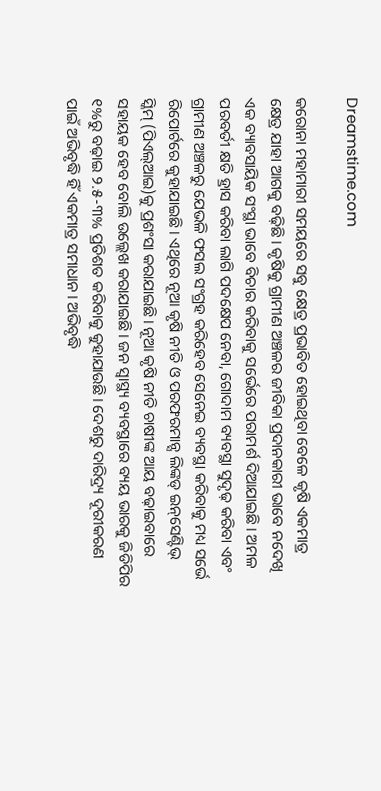Dreamstime.com

କରୋନା ମହାମାରୀ ସମୟରେ ସବୁ କ୍ଷେତ୍ର ପ୍ରଭାବିତ ହୋଇଥିବା ବେଳେ କୃଷି ଏକମାତ୍ର କ୍ଷେତ୍ର ଯାହା ଆଗକୁ ବଢ଼ିଛି। କୃଷିକୁ ଗ୍ରାମୀଣ ଅଞ୍ଚଳର ଜୀବିକା ପ୍ରଦାନକାରୀ ଭାବେ ନଦେଖି ଏକ ବ୍ୟାବସାୟିକ ସଂସ୍ଥା ଭାବେ ବିଚାର କରିବାକୁ ସର୍ଭେରେ ପରାମର୍ଶ ଦିଆଯାଇଛି। ଅମଳ ପରବର୍ତୀ କ୍ଷତି ହ୍ରାସ କରିବା ଲାଗି ପଦକ୍ଷେପ ନେବା, ଗୋଦାମ ବ୍ୟବସ୍ଥା ସୁଦୃଢ଼ କରିବା ଏବଂ ଗ୍ରାମୀଣ ଅଞ୍ଚଳରୁ ଯେଭଳି ଫସଲ ସଂଗ୍ରହ କରିହେବ ସେନେଇ ବ୍ୟବସ୍ଥା କରିବାକୁ ମଧ୍ୟ ସର୍ଭେ ରିପୋର୍ଟରେ କୁହାଯାଇଛି। ଏଥିରେ ନୂଆ କୃଷି ନୀତି ଓ ପରଫରମାନ୍ସ ଲିଙ୍କଡ୍‌ ଇନ୍‌ସେଣ୍ଟିଭ୍ ସ୍କିମ୍ (ପିଏଲ୍‌ଆଇ)କୁ ପ୍ରଶଂସା କରାଯାଇଛି। ନୂଆ କୃଷି ନୀତି ଚାଷୀଙ୍କ ଆୟ ବଢ଼ାଇବାରେ ସହାୟକ ହେବ ବୋଲି ଉଲ୍ଲେଖ କରାଯାଇଛି। ଜନ ସ୍ବାସ୍ଥ୍ୟ ବ୍ୟବସ୍ଥାରେ ବ୍ୟୟ ଭାରକୁ ଜିଡିପିର ୧%ରୁ ବଢ଼ାଇ ୨.୫-୩% ପ୍ରତିଶତ କରିବାକୁ କୁହାଯାଉଛି। ଦେଶରୁ ଦାରିଦ୍ର୍ୟ ଦୂରୀକରଣ ପାଇଁ ଅଭିବୃଦ୍ଧି‌ ହିଁ ଏକମାତ୍ର ସମାଧାନ। ଅଭିବୃଦ୍ଧି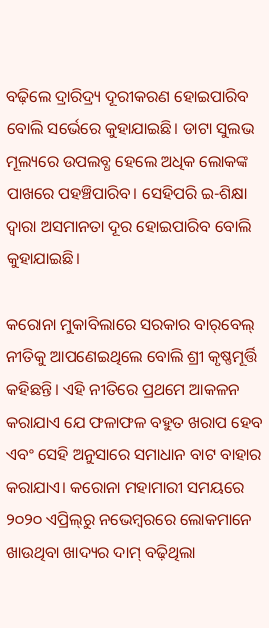ବଢ଼ିଲେ ଦ୍ରାରିଦ୍ର୍ୟ ଦୂରୀକରଣ ହୋଇପାରିବ ବୋଲି ସର୍ଭେରେ କୁହାଯାଇଛି। ଡାଟା ସୁଲଭ ମୂଲ୍ୟରେ ଉପଲବ୍ଧ ହେଲେ ଅଧିକ ଲୋକଙ୍କ ପାଖରେ ପହଞ୍ଚିପାରିବ। ସେହିପରି ଇ-ଶିକ୍ଷା ଦ୍ବାରା ଅସମାନତା ଦୂର ହୋଇପାରିବ ବୋଲି କୁହାଯାଇଛି।

କରୋନା ମୁକାବିଲାରେ ସରକାର ବାର୍‌ବେଲ୍ ନୀତିକୁ ଆପଣେଇଥିଲେ ବୋଲି ଶ୍ରୀ କୃଷ୍ଣମୂର୍ତ୍ତି କହିଛନ୍ତି। ଏହି ନୀତିରେ ପ୍ରଥମେ ଆକଳନ କରାଯାଏ ଯେ ଫଳାଫଳ ବହୁତ ଖରାପ ହେବ ଏବଂ ସେହି ଅନୁସାରେ ସମାଧାନ ବାଟ ବାହାର କରାଯାଏ। କରୋନା ମହାମାରୀ ସମୟରେ ୨୦୨୦ ଏପ୍ରିଲ୍‌ରୁ ନଭେମ୍ବରରେ ଲୋକମାନେ ଖାଉଥିବା ଖାଦ୍ୟର ଦାମ୍ ବଢ଼ିଥିଲା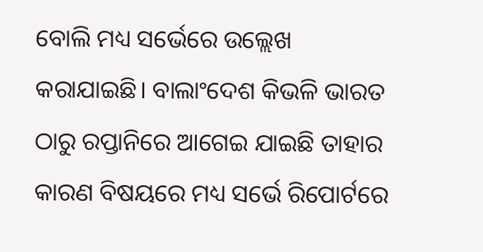ବୋଲି ମଧ୍ୟ ସର୍ଭେରେ ଉଲ୍ଲେଖ କରାଯାଇଛି। ବାଲାଂଦେଶ କିଭଳି ଭାରତ ଠାରୁ ରପ୍ତାନିରେ ଆଗେଇ ଯାଇଛି ତାହାର କାରଣ ବିଷୟରେ ମଧ୍ୟ ସର୍ଭେ ରିପୋର୍ଟରେ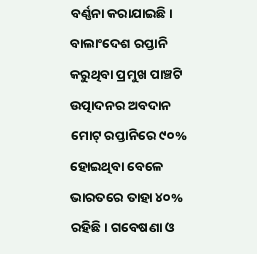ବର୍ଣ୍ଣନା କରାଯାଇଛି। ବାଲାଂଦେଶ ରପ୍ତାନି କରୁଥିବା ପ୍ରମୁଖ ପାଞ୍ଚଟି ଉତ୍ପାଦନର ଅବଦାନ ମୋଟ୍‌ ରପ୍ତାନିରେ ୯୦% ହୋଇଥିବା ବେଳେ ଭାରତରେ ତାହା ୪୦% ରହିଛି। ଗବେଷଣା ଓ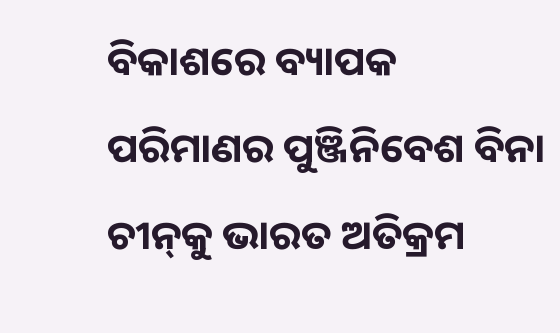ବିକାଶରେ ବ୍ୟାପକ ପରିମାଣର ପୁଞ୍ଜିନିବେଶ ବିନା ଚୀନ୍‌କୁ ଭାରତ ଅତିକ୍ରମ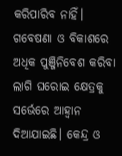କରିପାରିବ ନାହିଁ। ଗବେଷଣା ଓ ବିକାଶରେ ଅଧିକ ପୁଞ୍ଜିନିବେଶ କରିବା ଲାଗି ଘରୋଇ କ୍ଷେତ୍ରକୁ ସର୍ଭେରେ ଆହ୍ବାନ ଦିଆଯାଇଛି। କେନ୍ଦ୍ର ଓ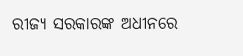ରୀଜ୍ୟ ସରକାରଙ୍କ ଅଧୀନରେ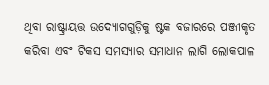ଥିବା ରାଷ୍ଟ୍ରାୟତ୍ତ ଉଦ୍ୟୋଗଗୁଡ଼ିକୁ ଷ୍ଟକ ବଜାରରେ ପଞ୍ଜୀକୃତ କରିବା ଏବଂ ଟିକସ ସମସ୍ୟାର ସମାଧାନ ଲାଗି ଲୋକପାଳ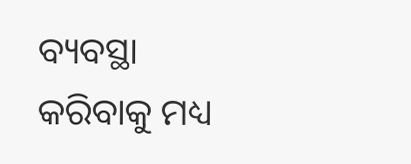ବ୍ୟବସ୍ଥା କରିବାକୁ ମଧ୍ୟ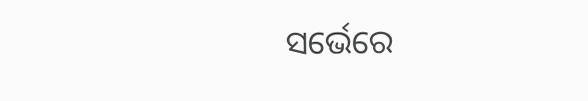ସର୍ଭେରେ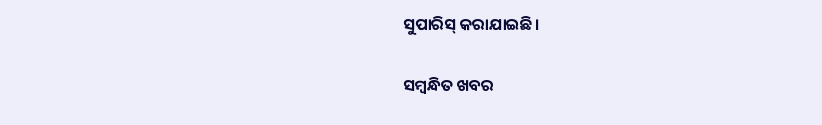ସୁପାରିସ୍‌ କରାଯାଇଛି।

ସମ୍ବନ୍ଧିତ ଖବର